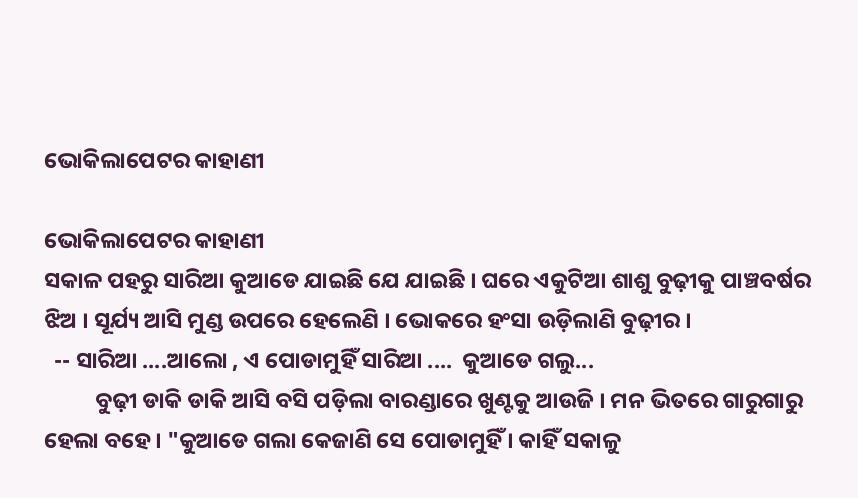ଭୋକିଲାପେଟର କାହାଣୀ

ଭୋକିଲାପେଟର କାହାଣୀ
ସକାଳ ପହରୁ ସାରିଆ କୁଆଡେ ଯାଇଛି ଯେ ଯାଇଛି । ଘରେ ଏକୁଟିଆ ଶାଶୁ ବୁଢ଼ୀକୁ ପାଞ୍ଚବର୍ଷର ଝିଅ । ସୂର୍ଯ୍ୟ ଆସି ମୁଣ୍ଡ ଉପରେ ହେଲେଣି । ଭୋକରେ ହଂସା ଉଡ଼ିଲାଣି ବୁଢ଼ୀର ।
  -- ସାରିଆ ....ଆଲୋ , ଏ ପୋଡାମୁହିଁ ସାରିଆ ....  କୁଆଡେ ଗଲୁ...
          ବୁଢ଼ୀ ଡାକି ଡାକି ଆସି ବସି ପଡ଼ିଲା ବାରଣ୍ଡାରେ ଖୁଣ୍ଟକୁ ଆଉଜି । ମନ ଭିତରେ ଗାରୁଗାରୁ ହେଲା ବହେ । "କୁଆଡେ ଗଲା କେଜାଣି ସେ ପୋଡାମୁହିଁ । କାହିଁ ସକାଳୁ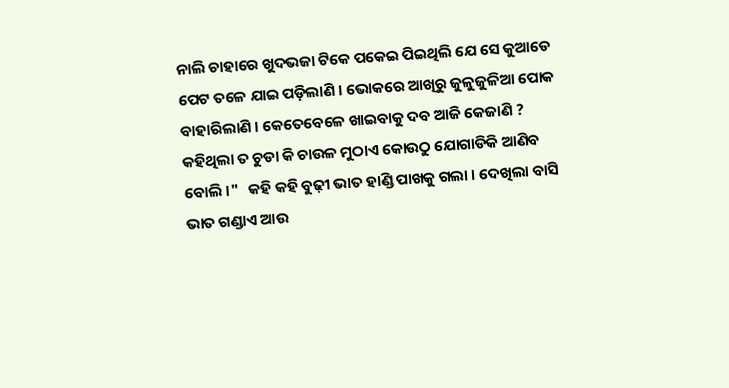ନାଲି ଚାହାରେ ଖୁଦଭଜା ଟିକେ ପକେଇ ପିଇଥିଲି ଯେ ସେ କୁଆଡେ ପେଟ ତଳେ ଯାଇ ପଡ଼ିଲାଣି । ଭୋକରେ ଆଖିରୁ ଜୁଳୁଜୁଳିଆ ପୋକ ବାହାରିଲାଣି । କେତେବେଳେ ଖାଇବାକୁ ଦବ ଆଜି କେଜାଣି ? କହିଥିଲା ତ ଚୁଡା କି ଚାଉଳ ମୁଠାଏ କୋଉଠୁ ଯୋଗାଡିକି ଆଣିବ ବୋଲି ।"   କହି କହି ବୁଢ଼ୀ ଭାତ ହାଣ୍ଡି ପାଖକୁ ଗଲା । ଦେଖିଲା ବାସି ଭାତ ଗଣ୍ଡାଏ ଆଉ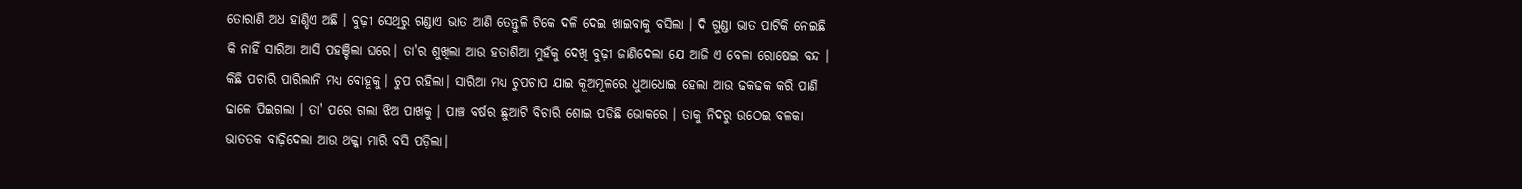ତୋରାଣି ଅଧ ହାଣ୍ଡିଏ ଅଛି । ବୁଢ଼ୀ ସେଥିରୁ ଗଣ୍ଡାଏ ଭାତ ଆଣି ତେନ୍ତୁଳି ଟିକେ ଦଳି ଦେଇ ଖାଇବାକୁ ବସିଲା । ଦି ଗୁଣ୍ଡା ଭାତ ପାଟିକି ନେଇଛି କି ନାହିଁ ସାରିଆ ଆସି ପହଞ୍ଚିଲା ଘରେ। ତା'ର ଶୁଖିଲା ଆଉ ହତାଶିଆ ମୁହଁକୁ ଦେଖି ବୁଢ଼ୀ ଜାଣିଦେଲା ଯେ ଆଜି ଏ ବେଳା ରୋଷେଇ ବନ୍ଦ । କିଛି ପଚାରି ପାରିଲାନି ମଧ୍ୟ ବୋହୂକୁ। ଚୁପ ରହିଲା। ସାରିଆ ମଧ୍ୟ ଚୁପଚାପ ଯାଇ କୂଅମୂଳରେ ଧୁଆଧୋଇ ହେଲା ଆଉ ଢକଢକ କରି ପାଣି ଢାଳେ ପିଇଗଲା । ତା' ପରେ ଗଲା ଝିଅ ପାଖକୁ । ପାଞ୍ଚ ବର୍ଷର ଛୁଆଟି ବିଚାରି ଶୋଇ ପଡିଛି ଭୋକରେ । ତାକୁ ନିଦରୁ ଉଠେଇ ବଳକା ଭାତତକ ବାଢ଼ିଦେଲା ଆଉ ଥକ୍କା ମାରି ବସି ପଡ଼ିଲା।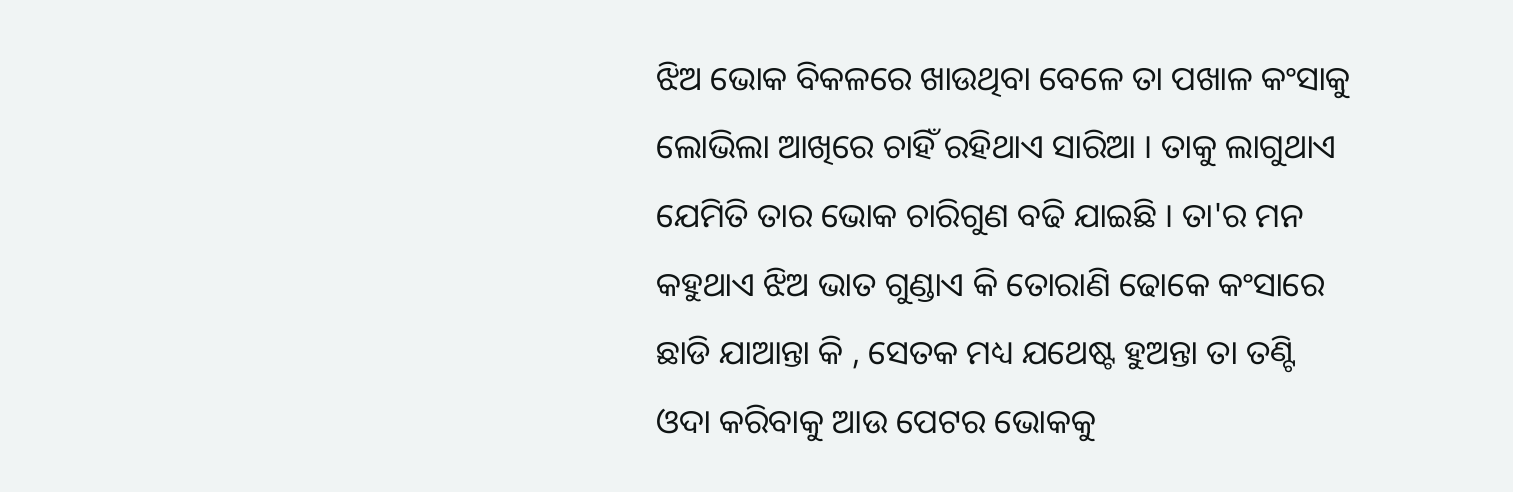ଝିଅ ଭୋକ ବିକଳରେ ଖାଉଥିବା ବେଳେ ତା ପଖାଳ କଂସାକୁ ଲୋଭିଲା ଆଖିରେ ଚାହିଁ ରହିଥାଏ ସାରିଆ । ତାକୁ ଲାଗୁଥାଏ ଯେମିତି ତାର ଭୋକ ଚାରିଗୁଣ ବଢି ଯାଇଛି । ତା'ର ମନ କହୁଥାଏ ଝିଅ ଭାତ ଗୁଣ୍ଡାଏ କି ତୋରାଣି ଢୋକେ କଂସାରେ ଛାଡି ଯାଆନ୍ତା କି , ସେତକ ମଧ୍ୟ ଯଥେଷ୍ଟ ହୁଅନ୍ତା ତା ତଣ୍ଟି ଓଦା କରିବାକୁ ଆଉ ପେଟର ଭୋକକୁ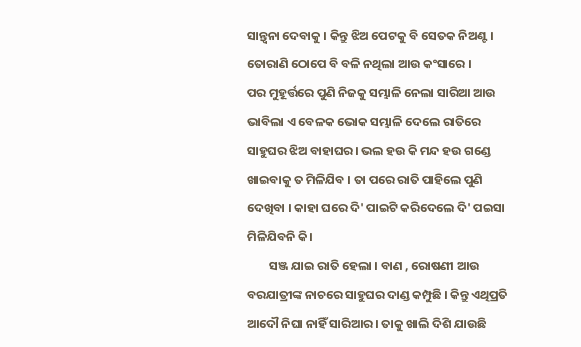ସାନ୍ତ୍ୱନା ଦେବାକୁ । କିନ୍ତୁ ଝିଅ ପେଟକୁ ବି ସେତକ ନିଅଣ୍ଟ । ତୋରାଣି ଠୋପେ ବି ବଳି ନଥିଲା ଆଉ କଂସାରେ ।
ପର ମୁହୂର୍ତ୍ତରେ ପୁଣି ନିଜକୁ ସମ୍ଭାଳି ନେଲା ସାରିଆ ଆଉ ଭାବିଲା ଏ ବେଳକ ଭୋକ ସମ୍ଭାଳି ଦେଲେ ରାତିରେ ସାହୁଘର ଝିଅ ବାହାଘର। ଭଲ ହଉ କି ମନ୍ଦ ହଉ ଗଣ୍ଡେ ଖାଇବାକୁ ତ ମିଳିଯିବ । ତା ପରେ ରାତି ପାହିଲେ ପୁଣି ଦେଖିବା । କାହା ଘରେ ଦି' ପାଇଟି କରିଦେଲେ ଦି' ପଇସା ମିଳିଯିବନି କି।
        ସଞ୍ଜ ଯାଇ ରାତି ହେଲା । ବାଣ , ରୋଷଣୀ ଆଉ ବରଯାତ୍ରୀଙ୍କ ନାଚରେ ସାହୁଘର ଦାଣ୍ଡ କମ୍ପୁଛି । କିନ୍ତୁ ଏଥିପ୍ରତି ଆଦୌ ନିଘା ନାହିଁ ସାରିଆର । ତାକୁ ଖାଲି ଦିଶି ଯାଉଛି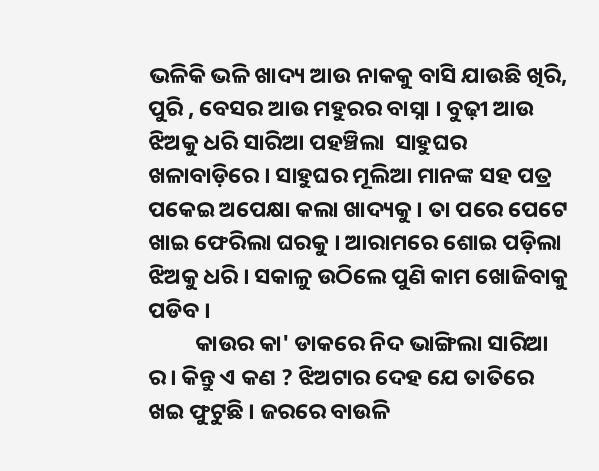ଭଳିକି ଭଳି ଖାଦ୍ୟ ଆଉ ନାକକୁ ବାସି ଯାଉଛି ଖିରି, ପୁରି , ବେସର ଆଉ ମହୁରର ବାସ୍ନା । ବୁଢ଼ୀ ଆଉ ଝିଅକୁ ଧରି ସାରିଆ ପହଞ୍ଚିଲା  ସାହୁଘର ଖଳାବାଡ଼ିରେ । ସାହୁଘର ମୂଲିଆ ମାନଙ୍କ ସହ ପତ୍ର ପକେଇ ଅପେକ୍ଷା କଲା ଖାଦ୍ୟକୁ । ତା ପରେ ପେଟେ ଖାଇ ଫେରିଲା ଘରକୁ । ଆରାମରେ ଶୋଇ ପଡ଼ିଲା ଝିଅକୁ ଧରି । ସକାଳୁ ଉଠିଲେ ପୁଣି କାମ ଖୋଜିବାକୁ ପଡିବ ।
         କାଉର କା' ଡାକରେ ନିଦ ଭାଙ୍ଗିଲା ସାରିଆ ର। କିନ୍ତୁ ଏ କଣ ? ଝିଅଟାର ଦେହ ଯେ ତାତିରେ ଖଇ ଫୁଟୁଛି । ଜରରେ ବାଉଳି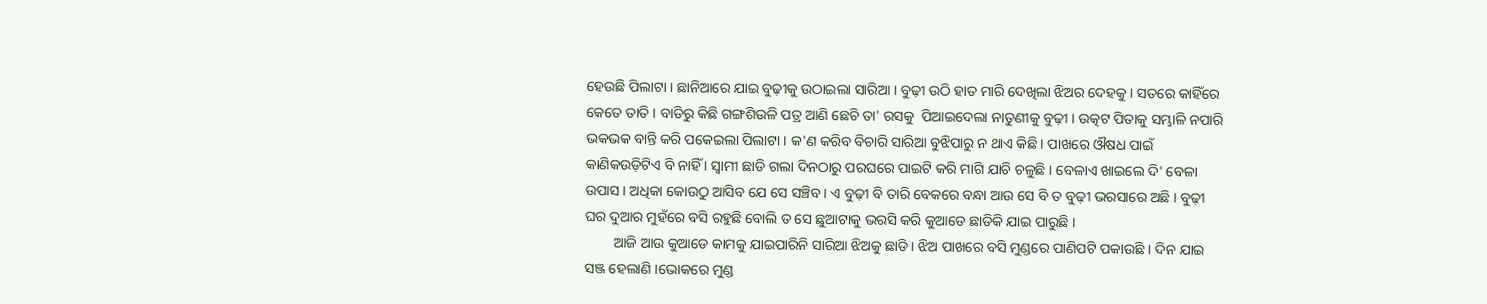ହେଉଛି ପିଲାଟା । ଛାନିଆରେ ଯାଇ ବୁଢ଼ୀକୁ ଉଠାଇଲା ସାରିଆ । ବୁଢ଼ୀ ଉଠି ହାତ ମାରି ଦେଖିଲା ଝିଅର ଦେହକୁ । ସତରେ କାହିଁରେ କେତେ ତାତି । ବାଡିରୁ କିଛି ଗଙ୍ଗଶିଉଳି ପତ୍ର ଆଣି ଛେଚି ତା' ରସକୁ  ପିଆଇଦେଲା ନାତୁଣୀକୁ ବୁଢ଼ୀ । ଉତ୍କଟ ପିତାକୁ ସମ୍ଭାଳି ନପାରି ଭକଭକ ବାନ୍ତି କରି ପକେଇଲା ପିଲାଟା । କ'ଣ କରିବ ବିଚାରି ସାରିଆ ବୁଝିପାରୁ ନ ଥାଏ କିଛି । ପାଖରେ ଔଷଧ ପାଇଁ କାଣିକଉଡ଼ିଟିଏ ବି ନାହିଁ । ସ୍ଵାମୀ ଛାଡି ଗଲା ଦିନଠାରୁ ପରଘରେ ପାଇଟି କରି ମାଗି ଯାଚି ଚଳୁଛି । ବେଳାଏ ଖାଇଲେ ଦି' ବେଳା ଉପାସ । ଅଧିକା କୋଉଠୁ ଆସିବ ଯେ ସେ ସଞ୍ଚିବ । ଏ ବୁଢ଼ୀ ବି ତାରି ବେକରେ ବନ୍ଧା ଆଉ ସେ ବି ତ ବୁଢ଼ୀ ଭରସାରେ ଅଛି । ବୁଢ଼ୀ ଘର ଦୁଆର ମୁହଁରେ ବସି ରହୁଛି ବୋଲି ତ ସେ ଛୁଆଟାକୁ ଭରସି କରି କୁଆଡେ ଛାଡିକି ଯାଇ ପାରୁଛି ।
        ଆଜି ଆଉ କୁଆଡେ କାମକୁ ଯାଇପାରିନି ସାରିଆ ଝିଅକୁ ଛାଡି । ଝିଅ ପାଖରେ ବସି ମୁଣ୍ଡରେ ପାଣିପଟି ପକାଉଛି । ଦିନ ଯାଇ ସଞ୍ଜ ହେଲାଣି ।ଭୋକରେ ମୁଣ୍ଡ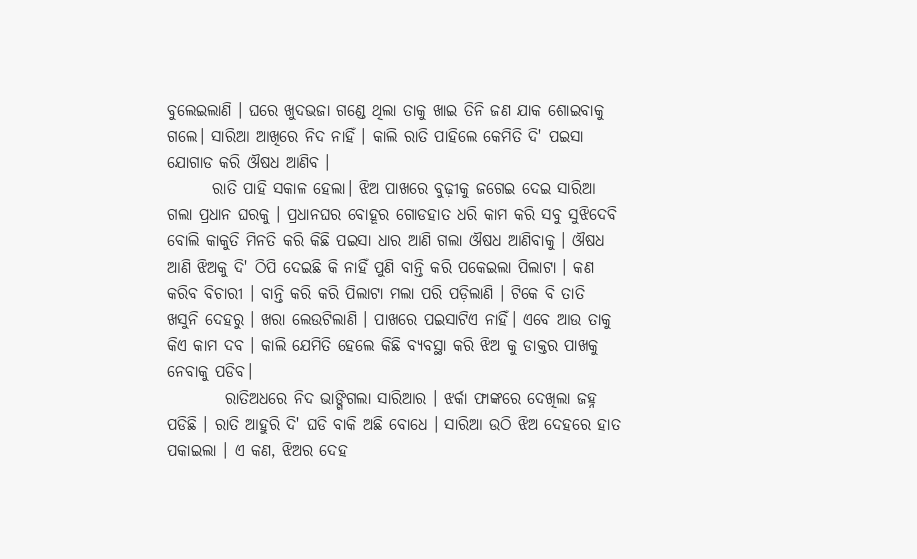ବୁଲେଇଲାଣି । ଘରେ ଖୁଦଭଜା ଗଣ୍ଡେ ଥିଲା ତାକୁ ଖାଇ ତିନି ଜଣ ଯାକ ଶୋଇବାକୁ ଗଲେ। ସାରିଆ ଆଖିରେ ନିଦ ନାହିଁ । କାଲି ରାତି ପାହିଲେ କେମିତି ଦି' ପଇସା ଯୋଗାଡ କରି ଔଷଧ ଆଣିବ ।
       ରାତି ପାହି ସକାଳ ହେଲା। ଝିଅ ପାଖରେ ବୁଢ଼ୀକୁ ଜଗେଇ ଦେଇ ସାରିଆ ଗଲା ପ୍ରଧାନ ଘରକୁ । ପ୍ରଧାନଘର ବୋହୂର ଗୋଡହାତ ଧରି କାମ କରି ସବୁ ସୁଝିଦେବି ବୋଲି କାକୁତି ମିନତି କରି କିଛି ପଇସା ଧାର ଆଣି ଗଲା ଔଷଧ ଆଣିବାକୁ । ଔଷଧ ଆଣି ଝିଅକୁ ଦି' ଠିପି ଦେଇଛି କି ନାହିଁ ପୁଣି ବାନ୍ତି କରି ପକେଇଲା ପିଲାଟା । କଣ କରିବ ବିଚାରୀ । ବାନ୍ତି କରି କରି ପିଲାଟା ମଲା ପରି ପଡ଼ିଲାଣି । ଟିକେ ବି ତାତି ଖସୁନି ଦେହରୁ । ଖରା ଲେଉଟିଲାଣି । ପାଖରେ ପଇସାଟିଏ ନାହିଁ। ଏବେ ଆଉ ତାକୁ କିଏ କାମ ଦବ । କାଲି ଯେମିତି ହେଲେ କିଛି ବ୍ୟବସ୍ଥା କରି ଝିଅ କୁ ଡାକ୍ତର ପାଖକୁ ନେବାକୁ ପଡିବ।
         ରାତିଅଧରେ ନିଦ ଭାଙ୍ଗିଗଲା ସାରିଆର । ଝର୍କା ଫାଙ୍କରେ ଦେଖିଲା ଜହ୍ନ ପଡିଛି । ରାତି ଆହୁରି ଦି' ଘଡି ବାକି ଅଛି ବୋଧେ । ସାରିଆ ଉଠି ଝିଅ ଦେହରେ ହାତ ପକାଇଲା । ଏ କଣ, ଝିଅର ଦେହ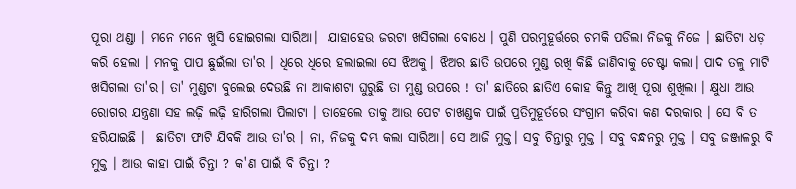ପୂରା ଥଣ୍ଡା । ମନେ ମନେ ଖୁସି ହୋଇଗଲା ସାରିଆ।  ଯାହାହେଉ ଜରଟା ଖସିଗଲା ବୋଧେ । ପୁଣି ପରମୁହୂର୍ତ୍ତରେ ଚମକି ପଡିଲା ନିଜକୁ ନିଜେ । ଛାତିଟା ଧଡ଼ କରି ହେଲା । ମନକୁ ପାପ ଛୁଇଁଲା ତା'ର । ଧିରେ ଧିରେ ହଲାଇଲା ସେ ଝିଅକୁ। ଝିଅର ଛାତି ଉପରେ ମୁଣ୍ଡ ରଖି କିଛି ଜାଣିବାକୁ ଚେଷ୍ଟା କଲା। ପାଦ ତଳୁ ମାଟି ଖସିଗଲା ତା'ର। ତା' ମୁଣ୍ଡଟା ବୁଲେଇ ଦେଉଛି ନା ଆକାଶଟା ଘୁରୁଛି ତା ମୁଣ୍ଡ ଉପରେ ! ତା' ଛାତିରେ ଛାତିଏ କୋହ କିନ୍ତୁ ଆଖି ପୂରା ଶୁଖିଲା । କ୍ଷୁଧା ଆଉ ରୋଗର ଯନ୍ତ୍ରଣା ସହ ଲଢ଼ି ଲଢ଼ି ହାରିଗଲା ପିଲାଟା । ତାହେଲେ ତାକୁ ଆଉ ପେଟ ଚାଖଣ୍ଡକ ପାଇଁ ପ୍ରତିମୁହୂର୍ତରେ ସଂଗ୍ରାମ କରିବା କଣ ଦରକାର । ସେ ବି ତ ହରିଯାଇଛି ।  ଛାତିଟା ଫାଟି ଯିବକି ଆଉ ତା'ର । ନା, ନିଜକୁ ଦମ୍ଭ କଲା ସାରିଆ। ସେ ଆଜି ମୁକ୍ତ। ସବୁ ଚିନ୍ତାରୁ ମୁକ୍ତ । ସବୁ ବନ୍ଧନରୁ ମୁକ୍ତ । ସବୁ ଜଞ୍ଜାଳରୁ ବି ମୁକ୍ତ । ଆଉ କାହା ପାଇଁ ଚିନ୍ତା ? କ'ଣ ପାଇଁ ବି ଚିନ୍ତା ?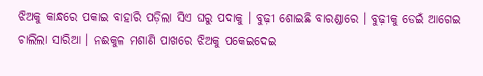ଝିଅକୁ କାନ୍ଧରେ ପକାଇ ବାହାରି ପଡ଼ିଲା ସିଏ ଘରୁ ପଦାକୁ । ବୁଢ଼ୀ ଶୋଇଛି ବାରଣ୍ଡାରେ । ବୁଢ଼ୀକୁ ଡେଇଁ ଆଗେଇ ଚାଲିଲା ସାରିଆ । ନଈକୁଳ ମଶାଣି ପାଖରେ ଝିଅକୁ ପକେଇଦେଇ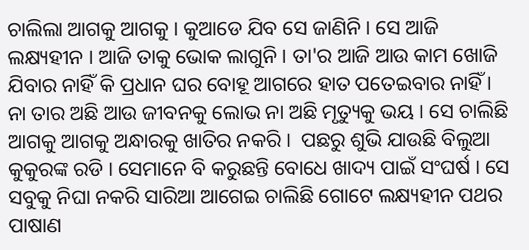ଚାଲିଲା ଆଗକୁ ଆଗକୁ । କୁଆଡେ ଯିବ ସେ ଜାଣିନି । ସେ ଆଜି ଲକ୍ଷ୍ୟହୀନ । ଆଜି ତାକୁ ଭୋକ ଲାଗୁନି । ତା'ର ଆଜି ଆଉ କାମ ଖୋଜି ଯିବାର ନାହିଁ କି ପ୍ରଧାନ ଘର ବୋହୂ ଆଗରେ ହାତ ପତେଇବାର ନାହିଁ ।
ନା ତାର ଅଛି ଆଉ ଜୀବନକୁ ଲୋଭ ନା ଅଛି ମୃତ୍ୟୁକୁ ଭୟ । ସେ ଚାଲିଛି ଆଗକୁ ଆଗକୁ ଅନ୍ଧାରକୁ ଖାତିର ନକରି ।  ପଛରୁ ଶୁଭି ଯାଉଛି ବିଲୁଆ କୁକୁରଙ୍କ ରଡି । ସେମାନେ ବି କରୁଛନ୍ତି ବୋଧେ ଖାଦ୍ୟ ପାଇଁ ସଂଘର୍ଷ । ସେ ସବୁକୁ ନିଘା ନକରି ସାରିଆ ଆଗେଇ ଚାଲିଛି ଗୋଟେ ଲକ୍ଷ୍ୟହୀନ ପଥର ପାଷାଣ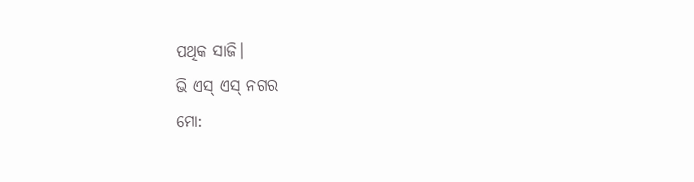ପଥିକ ସାଜି।
ଭି ଏସ୍ ଏସ୍ ନଗର
ମୋ: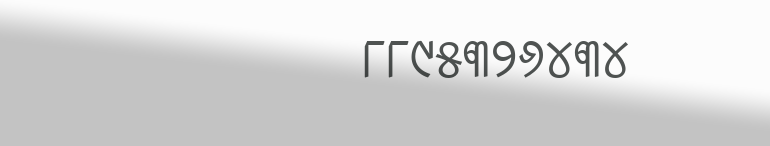୮୮୯୫୩୨୬୪୩୪